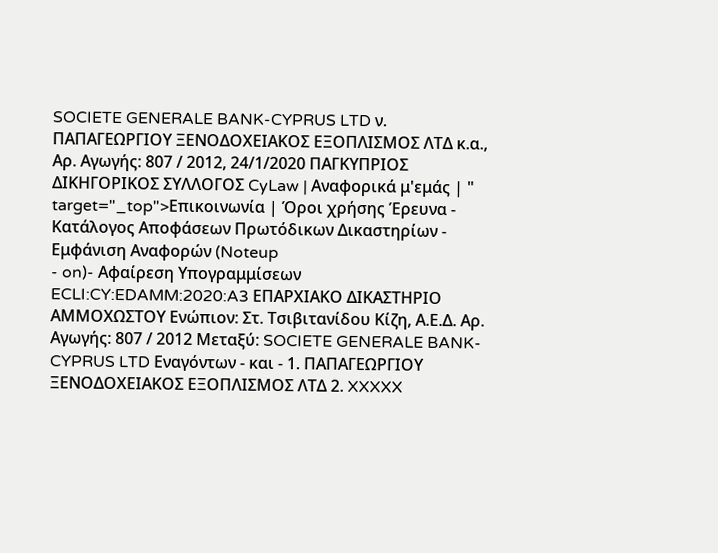SOCIETE GENERALE BANK-CYPRUS LTD ν. ΠΑΠΑΓΕΩΡΓΙΟΥ ΞΕΝΟΔΟΧΕΙΑΚΟΣ ΕΞΟΠΛΙΣΜΟΣ ΛΤΔ κ.α., Αρ. Αγωγής: 807 / 2012, 24/1/2020 ΠΑΓΚΥΠΡΙΟΣ ΔΙΚΗΓΟΡΙΚΟΣ ΣΥΛΛΟΓΟΣ CyLaw | Αναφορικά μ'εμάς | " target="_top">Επικοινωνία | Όροι χρήσης Έρευνα - Κατάλογος Αποφάσεων Πρωτόδικων Δικαστηρίων - Εμφάνιση Αναφορών (Noteup
- on)- Αφαίρεση Υπογραμμίσεων ECLI:CY:EDAMM:2020:A3 ΕΠΑΡΧΙΑΚΟ ΔΙΚΑΣΤΗΡΙΟ ΑΜΜΟΧΩΣΤΟΥ Ενώπιον: Στ. Τσιβιτανίδου Κίζη, Α.Ε.Δ. Αρ. Αγωγής: 807 / 2012 Μεταξύ: SOCIETE GENERALE BANK-CYPRUS LTD Εναγόντων - και - 1. ΠΑΠΑΓΕΩΡΓΙΟΥ ΞΕΝΟΔΟΧΕΙΑΚΟΣ ΕΞΟΠΛΙΣΜΟΣ ΛΤΔ 2. XXXXX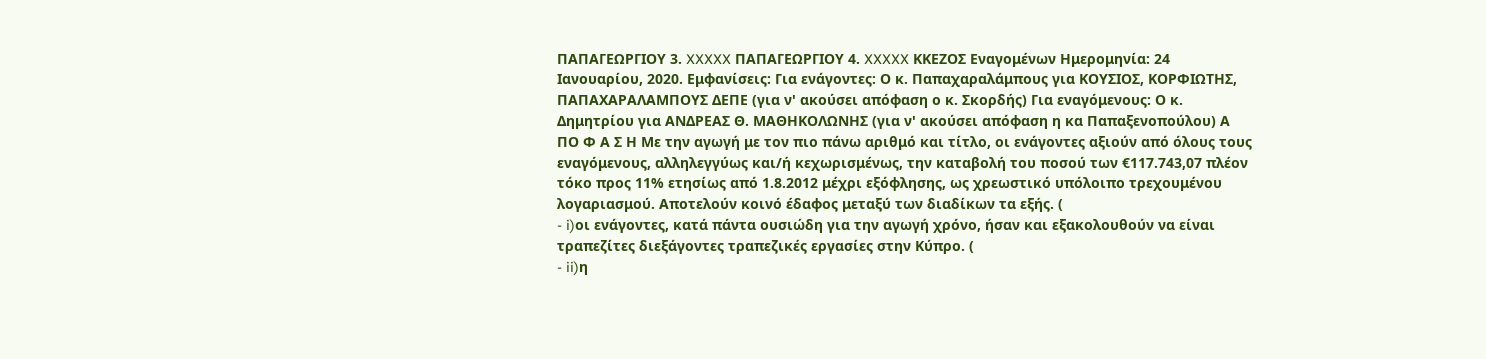ΠΑΠΑΓΕΩΡΓΙΟΥ 3. XXXXX ΠΑΠΑΓΕΩΡΓΙΟΥ 4. XXXXX ΚΚΕΖΟΣ Εναγομένων Ημερομηνία: 24 Ιανουαρίου, 2020. Εμφανίσεις: Για ενάγοντες: Ο κ. Παπαχαραλάμπους για ΚΟΥΣΙΟΣ, ΚΟΡΦΙΩΤΗΣ, ΠΑΠΑΧΑΡΑΛΑΜΠΟΥΣ ΔΕΠΕ (για ν' ακούσει απόφαση ο κ. Σκορδής) Για εναγόμενους: Ο κ. Δημητρίου για ΑΝΔΡΕΑΣ Θ. ΜΑΘΗΚΟΛΩΝΗΣ (για ν' ακούσει απόφαση η κα Παπαξενοπούλου) Α ΠΟ Φ Α Σ Η Με την αγωγή με τον πιο πάνω αριθμό και τίτλο, οι ενάγοντες αξιούν από όλους τους εναγόμενους, αλληλεγγύως και/ή κεχωρισμένως, την καταβολή του ποσού των €117.743,07 πλέον τόκο προς 11% ετησίως από 1.8.2012 μέχρι εξόφλησης, ως χρεωστικό υπόλοιπο τρεχουμένου λογαριασμού. Αποτελούν κοινό έδαφος μεταξύ των διαδίκων τα εξής. (
- i)οι ενάγοντες, κατά πάντα ουσιώδη για την αγωγή χρόνο, ήσαν και εξακολουθούν να είναι τραπεζίτες διεξάγοντες τραπεζικές εργασίες στην Κύπρο. (
- ii)η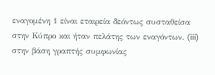εναγομένη 1 είναι εταιρεία δεόντως συσταθείσα στην Κύπρο και ήταν πελάτης των εναγόντων. (iii) στην βάση γραπτής συμφωνίας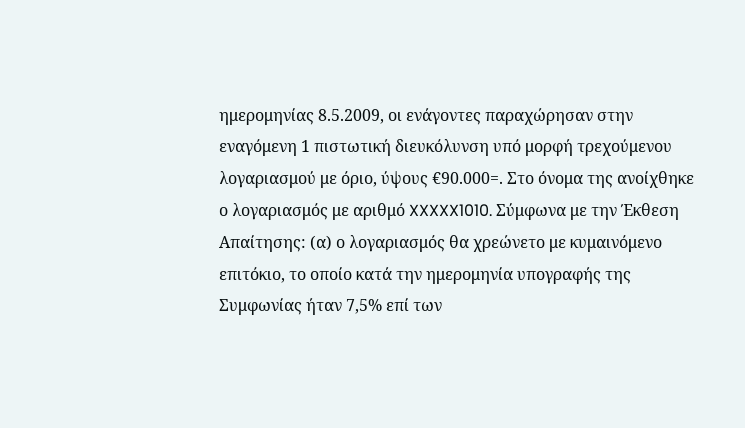ημερομηνίας 8.5.2009, οι ενάγοντες παραχώρησαν στην εναγόμενη 1 πιστωτική διευκόλυνση υπό μορφή τρεχούμενου λογαριασμού με όριο, ύψους €90.000=. Στο όνομα της ανοίχθηκε ο λογαριασμός με αριθμό XXXXX1010. Σύμφωνα με την Έκθεση Απαίτησης: (α) ο λογαριασμός θα χρεώνετο με κυμαινόμενο επιτόκιο, το οποίο κατά την ημερομηνία υπογραφής της Συμφωνίας ήταν 7,5% επί των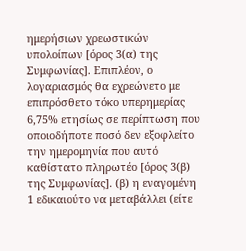ημερήσιων χρεωστικών υπολοίπων [όρος 3(α) της Συμφωνίας]. Επιπλέον, ο λογαριασμός θα εχρεώνετο με επιπρόσθετο τόκο υπερημερίας 6,75% ετησίως σε περίπτωση που οποιοδήποτε ποσό δεν εξοφλείτο την ημερομηνία που αυτό καθίστατο πληρωτέο [όρος 3(β) της Συμφωνίας]. (β) η εναγομένη 1 εδικαιούτο να μεταβάλλει (είτε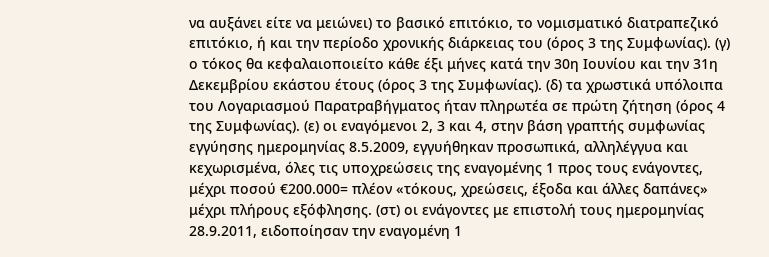να αυξάνει είτε να μειώνει) το βασικό επιτόκιο, το νομισματικό διατραπεζικό επιτόκιο, ή και την περίοδο χρονικής διάρκειας του (όρος 3 της Συμφωνίας). (γ) ο τόκος θα κεφαλαιοποιείτο κάθε έξι μήνες κατά την 30η Ιουνίου και την 31η Δεκεμβρίου εκάστου έτους (όρος 3 της Συμφωνίας). (δ) τα χρωστικά υπόλοιπα του Λογαριασμού Παρατραβήγματος ήταν πληρωτέα σε πρώτη ζήτηση (όρος 4 της Συμφωνίας). (ε) οι εναγόμενοι 2, 3 και 4, στην βάση γραπτής συμφωνίας εγγύησης ημερομηνίας 8.5.2009, εγγυήθηκαν προσωπικά, αλληλέγγυα και κεχωρισμένα, όλες τις υποχρεώσεις της εναγομένης 1 προς τους ενάγοντες, μέχρι ποσού €200.000= πλέον «τόκους, χρεώσεις, έξοδα και άλλες δαπάνες» μέχρι πλήρους εξόφλησης. (στ) οι ενάγοντες με επιστολή τους ημερομηνίας 28.9.2011, ειδοποίησαν την εναγομένη 1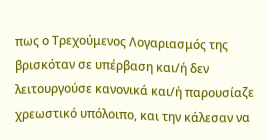πως ο Τρεχούμενος Λογαριασμός της βρισκόταν σε υπέρβαση και/ή δεν λειτουργούσε κανονικά και/ή παρουσίαζε χρεωστικό υπόλοιπο, και την κάλεσαν να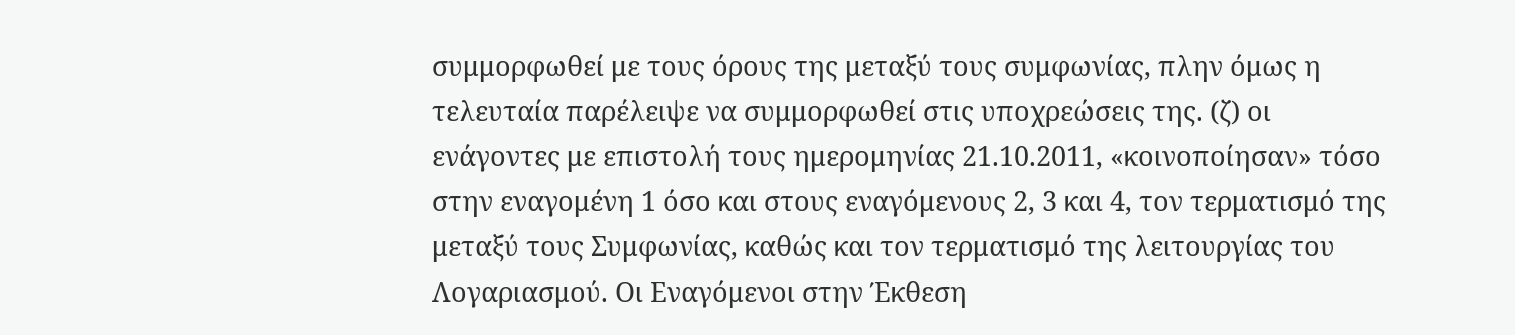συμμορφωθεί με τους όρους της μεταξύ τους συμφωνίας, πλην όμως η τελευταία παρέλειψε να συμμορφωθεί στις υποχρεώσεις της. (ζ) οι ενάγοντες με επιστολή τους ημερομηνίας 21.10.2011, «κοινοποίησαν» τόσο στην εναγομένη 1 όσο και στους εναγόμενους 2, 3 και 4, τον τερματισμό της μεταξύ τους Συμφωνίας, καθώς και τον τερματισμό της λειτουργίας του Λογαριασμού. Οι Εναγόμενοι στην Έκθεση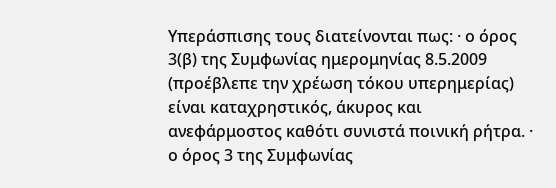Υπεράσπισης τους διατείνονται πως: · ο όρος 3(β) της Συμφωνίας ημερομηνίας 8.5.2009 (προέβλεπε την χρέωση τόκου υπερημερίας) είναι καταχρηστικός, άκυρος και ανεφάρμοστος καθότι συνιστά ποινική ρήτρα. · ο όρος 3 της Συμφωνίας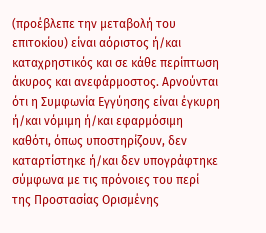(προέβλεπε την μεταβολή του επιτοκίου) είναι αόριστος ή/και καταχρηστικός και σε κάθε περίπτωση άκυρος και ανεφάρμοστος. Αρνούνται ότι η Συμφωνία Εγγύησης είναι έγκυρη ή/και νόμιμη ή/και εφαρμόσιμη καθότι, όπως υποστηρίζουν, δεν καταρτίστηκε ή/και δεν υπογράφτηκε σύμφωνα με τις πρόνοιες του περί της Προστασίας Ορισμένης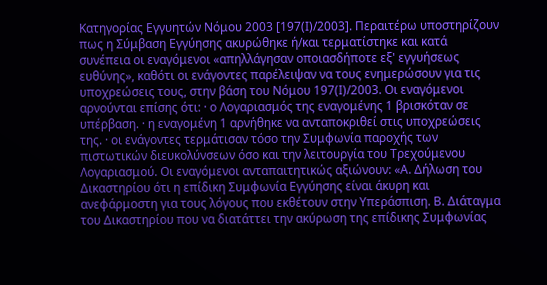Κατηγορίας Εγγυητών Νόμου 2003 [197(I)/2003]. Περαιτέρω υποστηρίζουν πως η Σύμβαση Εγγύησης ακυρώθηκε ή/και τερματίστηκε και κατά συνέπεια οι εναγόμενοι «απηλλάγησαν οποιασδήποτε εξ' εγγυήσεως ευθύνης», καθότι οι ενάγοντες παρέλειψαν να τους ενημερώσουν για τις υποχρεώσεις τους, στην βάση του Νόμου 197(Ι)/2003. Οι εναγόμενοι αρνούνται επίσης ότι: · ο Λογαριασμός της εναγομένης 1 βρισκόταν σε υπέρβαση. · η εναγομένη 1 αρνήθηκε να ανταποκριθεί στις υποχρεώσεις της. · οι ενάγοντες τερμάτισαν τόσο την Συμφωνία παροχής των πιστωτικών διευκολύνσεων όσο και την λειτουργία του Τρεχούμενου Λογαριασμού. Οι εναγόμενοι ανταπαιτητικώς αξιώνουν: «Α. Δήλωση του Δικαστηρίου ότι η επίδικη Συμφωνία Εγγύησης είναι άκυρη και ανεφάρμοστη για τους λόγους που εκθέτουν στην Υπεράσπιση. Β. Διάταγμα του Δικαστηρίου που να διατάττει την ακύρωση της επίδικης Συμφωνίας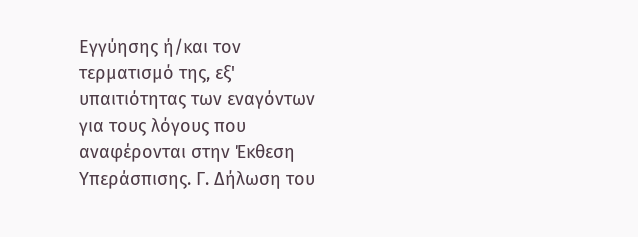Εγγύησης ή/και τον τερματισμό της, εξ' υπαιτιότητας των εναγόντων για τους λόγους που αναφέρονται στην Έκθεση Υπεράσπισης. Γ. Δήλωση του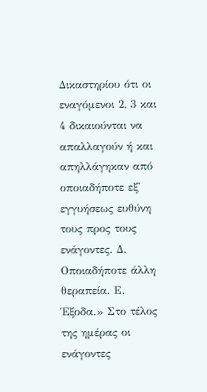Δικαστηρίου ότι οι εναγόμενοι 2, 3 και 4 δικαιούνται να απαλλαγούν ή και απηλλάγηκαν από οποιαδήποτε εξ' εγγυήσεως ευθύνη τους προς τους ενάγοντες. Δ. Οποιαδήποτε άλλη θεραπεία. Ε. Έξοδα.» Στο τέλος της ημέρας οι ενάγοντες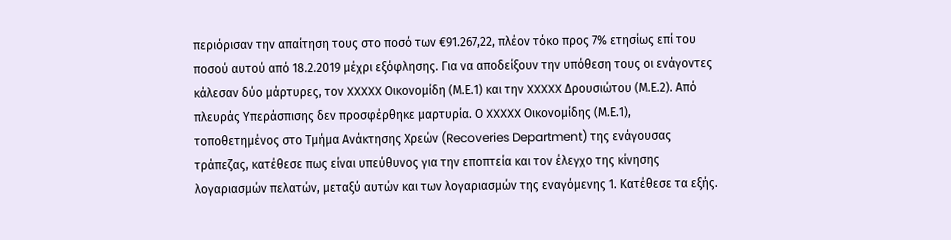περιόρισαν την απαίτηση τους στο ποσό των €91.267,22, πλέον τόκο προς 7% ετησίως επί του ποσού αυτού από 18.2.2019 μέχρι εξόφλησης. Για να αποδείξουν την υπόθεση τους οι ενάγοντες κάλεσαν δύο μάρτυρες, τον XXXXX Οικονομίδη (Μ.Ε.1) και την XXXXX Δρουσιώτου (Μ.Ε.2). Από πλευράς Υπεράσπισης δεν προσφέρθηκε μαρτυρία. Ο XXXXX Οικονομίδης (Μ.Ε.1), τοποθετημένος στο Τμήμα Ανάκτησης Χρεών (Recoveries Department) της ενάγουσας τράπεζας, κατέθεσε πως είναι υπεύθυνος για την εποπτεία και τον έλεγχο της κίνησης λογαριασμών πελατών, μεταξύ αυτών και των λογαριασμών της εναγόμενης 1. Κατέθεσε τα εξής.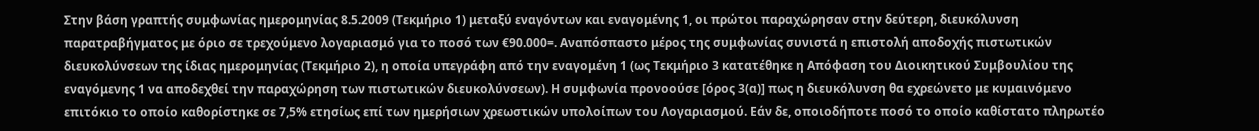Στην βάση γραπτής συμφωνίας ημερομηνίας 8.5.2009 (Τεκμήριο 1) μεταξύ εναγόντων και εναγομένης 1, οι πρώτοι παραχώρησαν στην δεύτερη, διευκόλυνση παρατραβήγματος με όριο σε τρεχούμενο λογαριασμό για το ποσό των €90.000=. Αναπόσπαστο μέρος της συμφωνίας συνιστά η επιστολή αποδοχής πιστωτικών διευκολύνσεων της ίδιας ημερομηνίας (Τεκμήριο 2), η οποία υπεγράφη από την εναγομένη 1 (ως Τεκμήριο 3 κατατέθηκε η Απόφαση του Διοικητικού Συμβουλίου της εναγόμενης 1 να αποδεχθεί την παραχώρηση των πιστωτικών διευκολύνσεων). Η συμφωνία προνοούσε [όρος 3(α)] πως η διευκόλυνση θα εχρεώνετο με κυμαινόμενο επιτόκιο το οποίο καθορίστηκε σε 7,5% ετησίως επί των ημερήσιων χρεωστικών υπολοίπων του Λογαριασμού. Εάν δε, οποιοδήποτε ποσό το οποίο καθίστατο πληρωτέο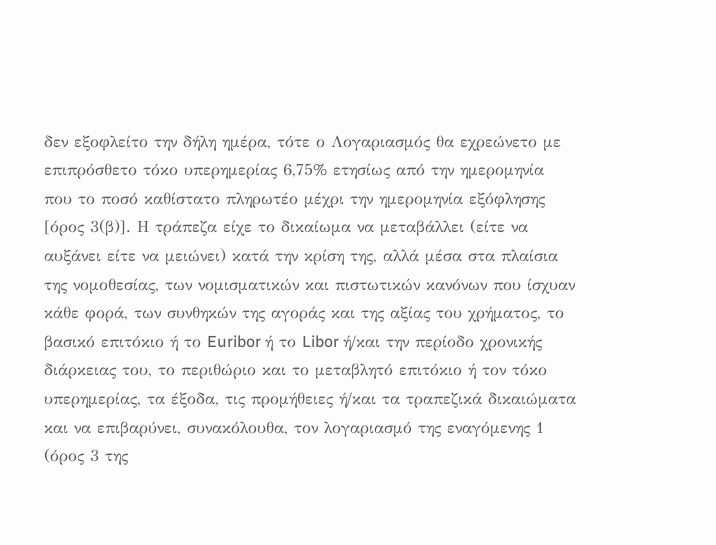δεν εξοφλείτο την δήλη ημέρα, τότε ο Λογαριασμός θα εχρεώνετο με επιπρόσθετο τόκο υπερημερίας 6,75% ετησίως από την ημερομηνία που το ποσό καθίστατο πληρωτέο μέχρι την ημερομηνία εξόφλησης [όρος 3(β)]. Η τράπεζα είχε το δικαίωμα να μεταβάλλει (είτε να αυξάνει είτε να μειώνει) κατά την κρίση της, αλλά μέσα στα πλαίσια της νομοθεσίας, των νομισματικών και πιστωτικών κανόνων που ίσχυαν κάθε φορά, των συνθηκών της αγοράς και της αξίας του χρήματος, το βασικό επιτόκιο ή το Euribor ή το Libor ή/και την περίοδο χρονικής διάρκειας του, το περιθώριο και το μεταβλητό επιτόκιο ή τον τόκο υπερημερίας, τα έξοδα, τις προμήθειες ή/και τα τραπεζικά δικαιώματα και να επιβαρύνει, συνακόλουθα, τον λογαριασμό της εναγόμενης 1 (όρος 3 της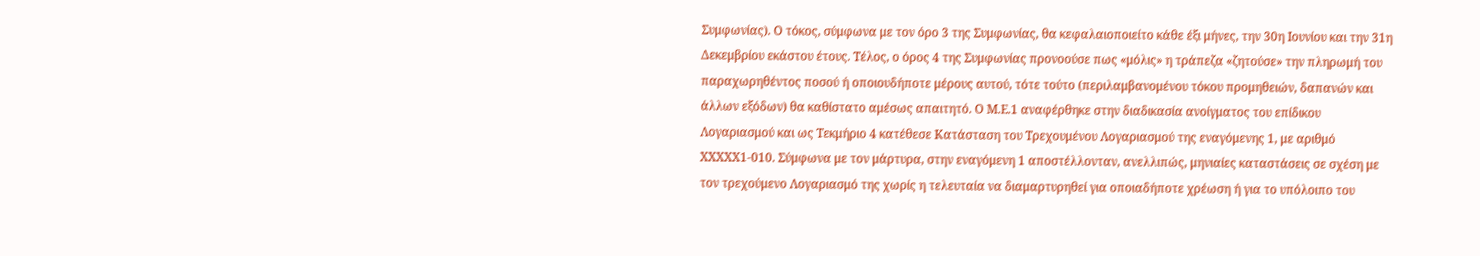Συμφωνίας). Ο τόκος, σύμφωνα με τον όρο 3 της Συμφωνίας, θα κεφαλαιοποιείτο κάθε έξι μήνες, την 30η Ιουνίου και την 31η Δεκεμβρίου εκάστου έτους. Τέλος, ο όρος 4 της Συμφωνίας προνοούσε πως «μόλις» η τράπεζα «ζητούσε» την πληρωμή του παραχωρηθέντος ποσού ή οποιουδήποτε μέρους αυτού, τότε τούτο (περιλαμβανομένου τόκου προμηθειών, δαπανών και άλλων εξόδων) θα καθίστατο αμέσως απαιτητό. Ο Μ.Ε.1 αναφέρθηκε στην διαδικασία ανοίγματος του επίδικου Λογαριασμού και ως Τεκμήριο 4 κατέθεσε Κατάσταση του Τρεχουμένου Λογαριασμού της εναγόμενης 1, με αριθμό XXXXX1-010. Σύμφωνα με τον μάρτυρα, στην εναγόμενη 1 αποστέλλονταν, ανελλιπώς, μηνιαίες καταστάσεις σε σχέση με τον τρεχούμενο Λογαριασμό της χωρίς η τελευταία να διαμαρτυρηθεί για οποιαδήποτε χρέωση ή για το υπόλοιπο του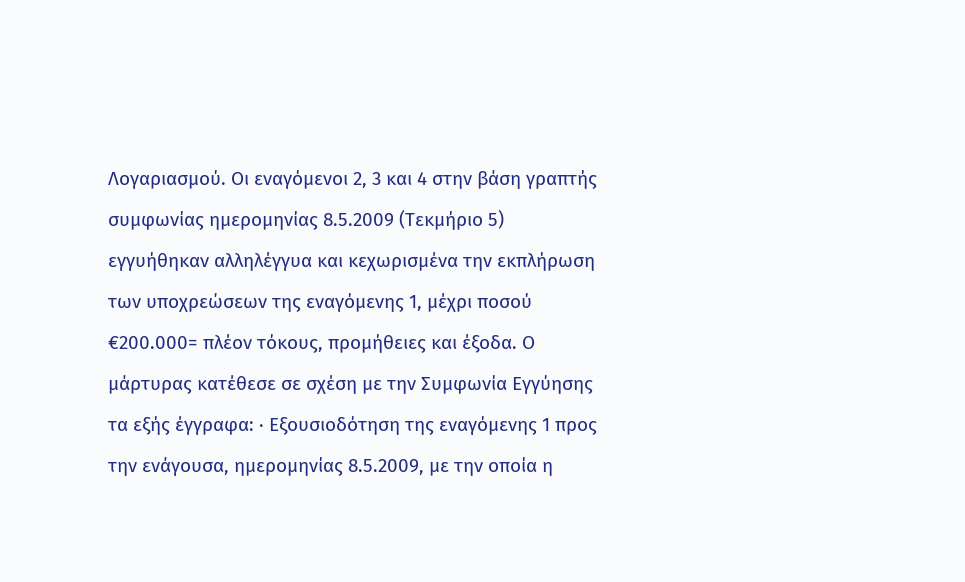Λογαριασμού. Οι εναγόμενοι 2, 3 και 4 στην βάση γραπτής συμφωνίας ημερομηνίας 8.5.2009 (Τεκμήριο 5) εγγυήθηκαν αλληλέγγυα και κεχωρισμένα την εκπλήρωση των υποχρεώσεων της εναγόμενης 1, μέχρι ποσού €200.000= πλέον τόκους, προμήθειες και έξοδα. Ο μάρτυρας κατέθεσε σε σχέση με την Συμφωνία Εγγύησης τα εξής έγγραφα: · Εξουσιοδότηση της εναγόμενης 1 προς την ενάγουσα, ημερομηνίας 8.5.2009, με την οποία η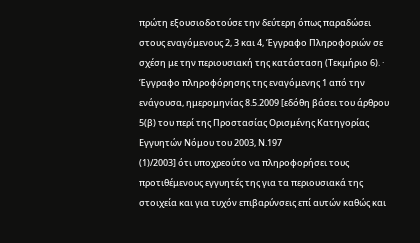πρώτη εξουσιοδοτούσε την δεύτερη όπως παραδώσει στους εναγόμενους 2, 3 και 4, Έγγραφο Πληροφοριών σε σχέση με την περιουσιακή της κατάσταση (Τεκμήριο 6). · Έγγραφο πληροφόρησης της εναγόμενης 1 από την ενάγουσα, ημερομηνίας 8.5.2009 [εδόθη βάσει του άρθρου 5(β) του περί της Προστασίας Ορισμένης Κατηγορίας Εγγυητών Νόμου του 2003, Ν.197
(1)/2003] ότι υποχρεούτο να πληροφορήσει τους προτιθέμενους εγγυητές της για τα περιουσιακά της στοιχεία και για τυχόν επιβαρύνσεις επί αυτών καθώς και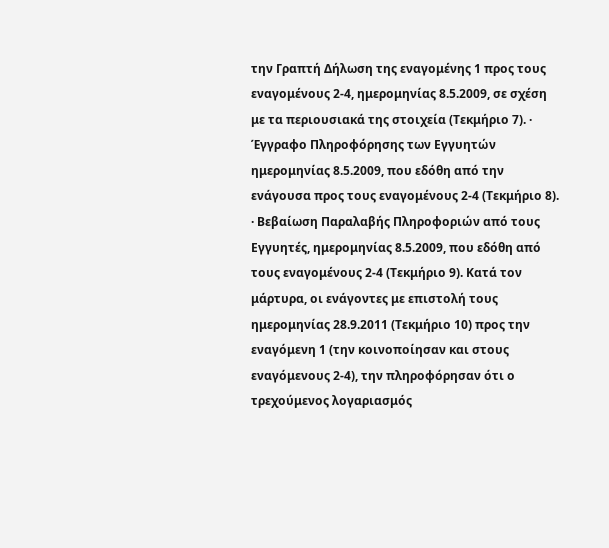την Γραπτή Δήλωση της εναγομένης 1 προς τους εναγομένους 2-4, ημερομηνίας 8.5.2009, σε σχέση με τα περιουσιακά της στοιχεία (Τεκμήριο 7). · Έγγραφο Πληροφόρησης των Εγγυητών ημερομηνίας 8.5.2009, που εδόθη από την ενάγουσα προς τους εναγομένους 2-4 (Τεκμήριο 8). · Βεβαίωση Παραλαβής Πληροφοριών από τους Εγγυητές, ημερομηνίας 8.5.2009, που εδόθη από τους εναγομένους 2-4 (Τεκμήριο 9). Κατά τον μάρτυρα, οι ενάγοντες με επιστολή τους ημερομηνίας 28.9.2011 (Τεκμήριο 10) προς την εναγόμενη 1 (την κοινοποίησαν και στους εναγόμενους 2-4), την πληροφόρησαν ότι ο τρεχούμενος λογαριασμός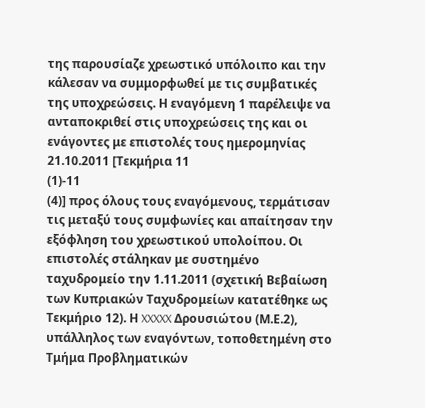της παρουσίαζε χρεωστικό υπόλοιπο και την κάλεσαν να συμμορφωθεί με τις συμβατικές της υποχρεώσεις. Η εναγόμενη 1 παρέλειψε να ανταποκριθεί στις υποχρεώσεις της και οι ενάγοντες με επιστολές τους ημερομηνίας 21.10.2011 [Τεκμήρια 11
(1)-11
(4)] προς όλους τους εναγόμενους, τερμάτισαν τις μεταξύ τους συμφωνίες και απαίτησαν την εξόφληση του χρεωστικού υπολοίπου. Οι επιστολές στάληκαν με συστημένο ταχυδρομείο την 1.11.2011 (σχετική Βεβαίωση των Κυπριακών Ταχυδρομείων κατατέθηκε ως Τεκμήριο 12). Η XXXXX Δρουσιώτου (Μ.Ε.2), υπάλληλος των εναγόντων, τοποθετημένη στο Τμήμα Προβληματικών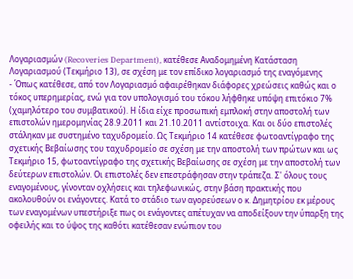Λογαριασμών (Recoveries Department), κατέθεσε Αναδομημένη Κατάσταση Λογαριασμού (Τεκμήριο 13), σε σχέση με τον επίδικο λογαριασμό της εναγόμενης
- Όπως κατέθεσε, από τον Λογαριασμό αφαιρέθηκαν διάφορες χρεώσεις καθώς και ο τόκος υπερημερίας, ενώ για τον υπολογισμό του τόκου λήφθηκε υπόψη επιτόκιο 7% (χαμηλότερο του συμβατικού). Η ίδια είχε προσωπική εμπλοκή στην αποστολή των επιστολών ημερομηνίας 28.9.2011 και 21.10.2011 αντίστοιχα. Και οι δύο επιστολές στάληκαν με συστημένο ταχυδρομείο. Ως Τεκμήριο 14 κατέθεσε φωτοαντίγραφο της σχετικής Βεβαίωσης του ταχυδρομείο σε σχέση με την αποστολή των πρώτων και ως Τεκμήριο 15, φωτοαντίγραφο της σχετικής Βεβαίωσης σε σχέση με την αποστολή των δεύτερων επιστολών. Οι επιστολές δεν επεστράφησαν στην τράπεζα. Σ' όλους τους εναγομένους, γίνονταν οχλήσεις και τηλεφωνικώς, στην βάση πρακτικής που ακολουθούν οι ενάγοντες. Κατά το στάδιο των αγορεύσεων ο κ. Δημητρίου εκ μέρους των εναγομένων υπεστήριξε πως οι ενάγοντες απέτυχαν να αποδείξουν την ύπαρξη της οφειλής και το ύψος της καθότι κατέθεσαν ενώπιον του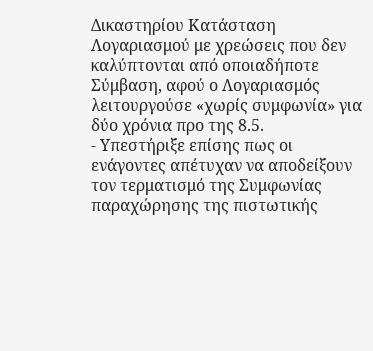Δικαστηρίου Κατάσταση Λογαριασμού με χρεώσεις που δεν καλύπτονται από οποιαδήποτε Σύμβαση, αφού ο Λογαριασμός λειτουργούσε «χωρίς συμφωνία» για δύο χρόνια προ της 8.5.
- Υπεστήριξε επίσης πως οι ενάγοντες απέτυχαν να αποδείξουν τον τερματισμό της Συμφωνίας παραχώρησης της πιστωτικής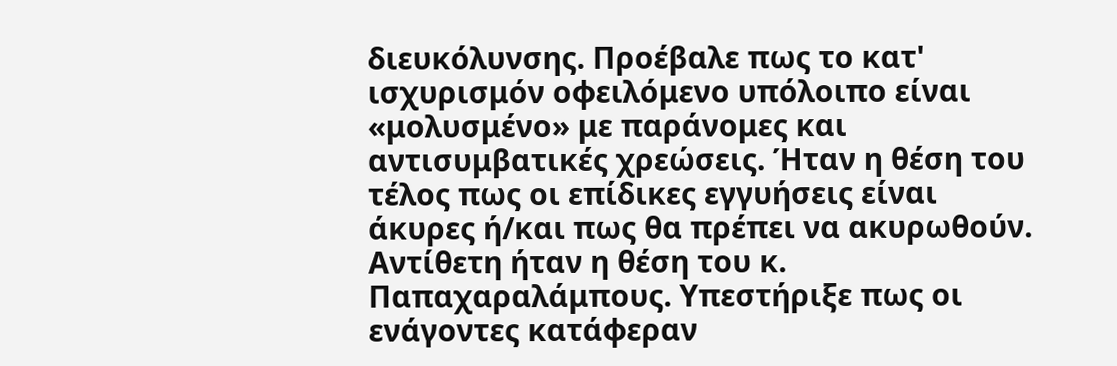διευκόλυνσης. Προέβαλε πως το κατ' ισχυρισμόν οφειλόμενο υπόλοιπο είναι «μολυσμένο» με παράνομες και αντισυμβατικές χρεώσεις. Ήταν η θέση του τέλος πως οι επίδικες εγγυήσεις είναι άκυρες ή/και πως θα πρέπει να ακυρωθούν. Αντίθετη ήταν η θέση του κ. Παπαχαραλάμπους. Υπεστήριξε πως οι ενάγοντες κατάφεραν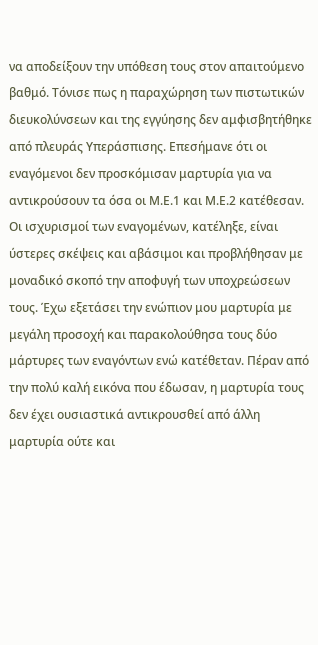να αποδείξουν την υπόθεση τους στον απαιτούμενο βαθμό. Τόνισε πως η παραχώρηση των πιστωτικών διευκολύνσεων και της εγγύησης δεν αμφισβητήθηκε από πλευράς Υπεράσπισης. Επεσήμανε ότι οι εναγόμενοι δεν προσκόμισαν μαρτυρία για να αντικρούσουν τα όσα οι Μ.Ε.1 και Μ.Ε.2 κατέθεσαν. Οι ισχυρισμοί των εναγομένων, κατέληξε, είναι ύστερες σκέψεις και αβάσιμοι και προβλήθησαν με μοναδικό σκοπό την αποφυγή των υποχρεώσεων τους. Έχω εξετάσει την ενώπιον μου μαρτυρία με μεγάλη προσοχή και παρακολούθησα τους δύο μάρτυρες των εναγόντων ενώ κατέθεταν. Πέραν από την πολύ καλή εικόνα που έδωσαν, η μαρτυρία τους δεν έχει ουσιαστικά αντικρουσθεί από άλλη μαρτυρία ούτε και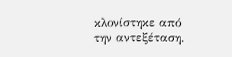κλονίστηκε από την αντεξέταση.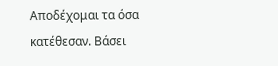Αποδέχομαι τα όσα κατέθεσαν. Βάσει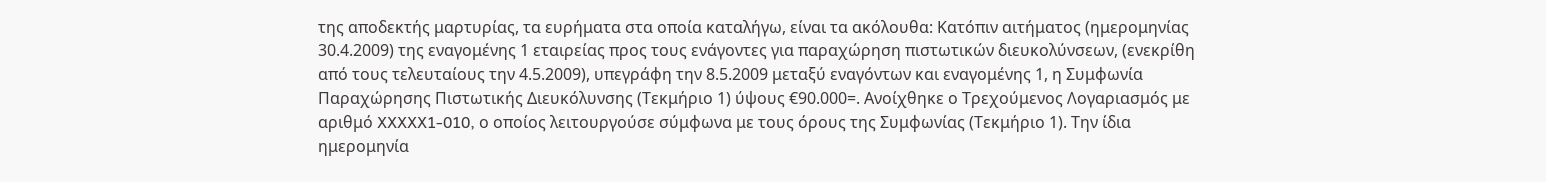της αποδεκτής μαρτυρίας, τα ευρήματα στα οποία καταλήγω, είναι τα ακόλουθα: Κατόπιν αιτήματος (ημερομηνίας 30.4.2009) της εναγομένης 1 εταιρείας προς τους ενάγοντες για παραχώρηση πιστωτικών διευκολύνσεων, (ενεκρίθη από τους τελευταίους την 4.5.2009), υπεγράφη την 8.5.2009 μεταξύ εναγόντων και εναγομένης 1, η Συμφωνία Παραχώρησης Πιστωτικής Διευκόλυνσης (Τεκμήριο 1) ύψους €90.000=. Ανοίχθηκε ο Τρεχούμενος Λογαριασμός με αριθμό XXXXX1-010, ο οποίος λειτουργούσε σύμφωνα με τους όρους της Συμφωνίας (Τεκμήριο 1). Την ίδια ημερομηνία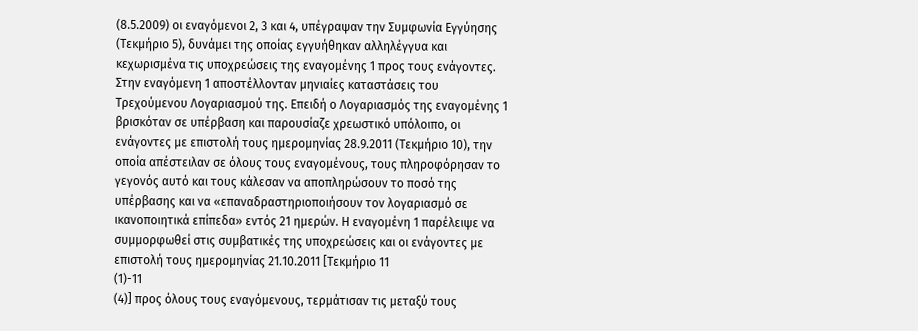(8.5.2009) οι εναγόμενοι 2, 3 και 4, υπέγραψαν την Συμφωνία Εγγύησης (Τεκμήριο 5), δυνάμει της οποίας εγγυήθηκαν αλληλέγγυα και κεχωρισμένα τις υποχρεώσεις της εναγομένης 1 προς τους ενάγοντες. Στην εναγόμενη 1 αποστέλλονταν μηνιαίες καταστάσεις του Τρεχούμενου Λογαριασμού της. Επειδή ο Λογαριασμός της εναγομένης 1 βρισκόταν σε υπέρβαση και παρουσίαζε χρεωστικό υπόλοιπο, οι ενάγοντες με επιστολή τους ημερομηνίας 28.9.2011 (Τεκμήριο 10), την οποία απέστειλαν σε όλους τους εναγομένους, τους πληροφόρησαν το γεγονός αυτό και τους κάλεσαν να αποπληρώσουν το ποσό της υπέρβασης και να «επαναδραστηριοποιήσουν τον λογαριασμό σε ικανοποιητικά επίπεδα» εντός 21 ημερών. Η εναγομένη 1 παρέλειψε να συμμορφωθεί στις συμβατικές της υποχρεώσεις και οι ενάγοντες με επιστολή τους ημερομηνίας 21.10.2011 [Τεκμήριο 11
(1)-11
(4)] προς όλους τους εναγόμενους, τερμάτισαν τις μεταξύ τους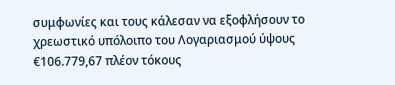συμφωνίες και τους κάλεσαν να εξοφλήσουν το χρεωστικό υπόλοιπο του Λογαριασμού ύψους €106.779,67 πλέον τόκους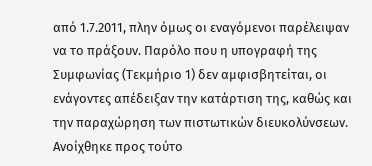από 1.7.2011, πλην όμως οι εναγόμενοι παρέλειψαν να το πράξουν. Παρόλο που η υπογραφή της Συμφωνίας (Τεκμήριο 1) δεν αμφισβητείται, οι ενάγοντες απέδειξαν την κατάρτιση της, καθώς και την παραχώρηση των πιστωτικών διευκολύνσεων. Ανοίχθηκε προς τούτο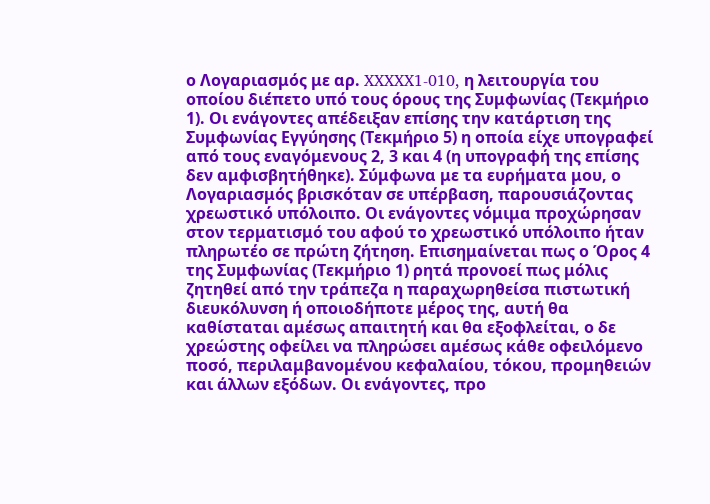ο Λογαριασμός με αρ. XXXXX1-010, η λειτουργία του οποίου διέπετο υπό τους όρους της Συμφωνίας (Τεκμήριο 1). Οι ενάγοντες απέδειξαν επίσης την κατάρτιση της Συμφωνίας Εγγύησης (Τεκμήριο 5) η οποία είχε υπογραφεί από τους εναγόμενους 2, 3 και 4 (η υπογραφή της επίσης δεν αμφισβητήθηκε). Σύμφωνα με τα ευρήματα μου, ο Λογαριασμός βρισκόταν σε υπέρβαση, παρουσιάζοντας χρεωστικό υπόλοιπο. Οι ενάγοντες νόμιμα προχώρησαν στον τερματισμό του αφού το χρεωστικό υπόλοιπο ήταν πληρωτέο σε πρώτη ζήτηση. Επισημαίνεται πως ο Όρος 4 της Συμφωνίας (Τεκμήριο 1) ρητά προνοεί πως μόλις ζητηθεί από την τράπεζα η παραχωρηθείσα πιστωτική διευκόλυνση ή οποιοδήποτε μέρος της, αυτή θα καθίσταται αμέσως απαιτητή και θα εξοφλείται, ο δε χρεώστης οφείλει να πληρώσει αμέσως κάθε οφειλόμενο ποσό, περιλαμβανομένου κεφαλαίου, τόκου, προμηθειών και άλλων εξόδων. Οι ενάγοντες, προ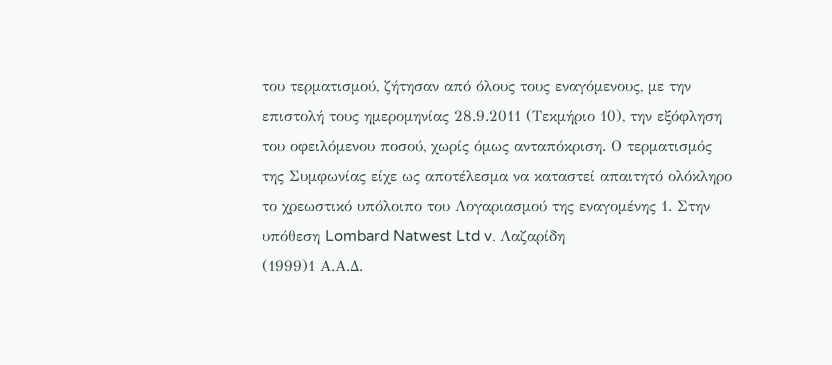του τερματισμού, ζήτησαν από όλους τους εναγόμενους, με την επιστολή τους ημερομηνίας 28.9.2011 (Τεκμήριο 10), την εξόφληση του οφειλόμενου ποσού, χωρίς όμως ανταπόκριση. Ο τερματισμός της Συμφωνίας είχε ως αποτέλεσμα να καταστεί απαιτητό ολόκληρο το χρεωστικό υπόλοιπο του Λογαριασμού της εναγομένης 1. Στην υπόθεση Lombard Natwest Ltd v. Λαζαρίδη
(1999)1 Α.Α.Δ.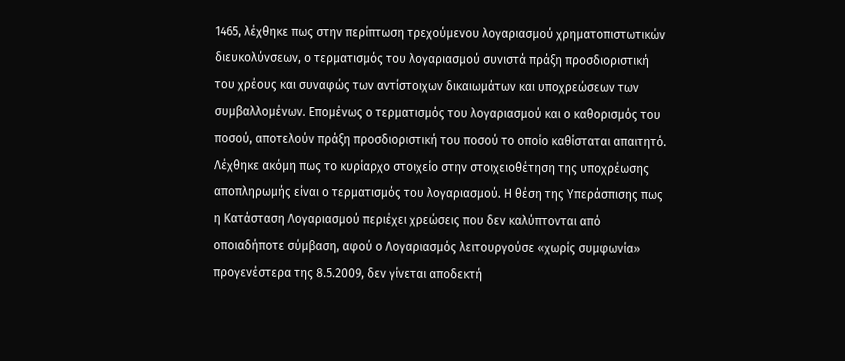1465, λέχθηκε πως στην περίπτωση τρεχούμενου λογαριασμού χρηματοπιστωτικών διευκολύνσεων, ο τερματισμός του λογαριασμού συνιστά πράξη προσδιοριστική του χρέους και συναφώς των αντίστοιχων δικαιωμάτων και υποχρεώσεων των συμβαλλομένων. Επομένως ο τερματισμός του λογαριασμού και ο καθορισμός του ποσού, αποτελούν πράξη προσδιοριστική του ποσού το οποίο καθίσταται απαιτητό. Λέχθηκε ακόμη πως το κυρίαρχο στοιχείο στην στοιχειοθέτηση της υποχρέωσης αποπληρωμής είναι ο τερματισμός του λογαριασμού. Η θέση της Υπεράσπισης πως η Κατάσταση Λογαριασμού περιέχει χρεώσεις που δεν καλύπτονται από οποιαδήποτε σύμβαση, αφού ο Λογαριασμός λειτουργούσε «χωρίς συμφωνία» προγενέστερα της 8.5.2009, δεν γίνεται αποδεκτή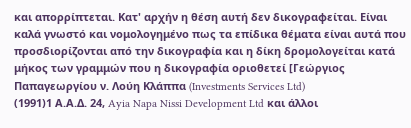και απορρίπτεται. Κατ' αρχήν η θέση αυτή δεν δικογραφείται. Είναι καλά γνωστό και νομολογημένο πως τα επίδικα θέματα είναι αυτά που προσδιορίζονται από την δικογραφία και η δίκη δρομολογείται κατά μήκος των γραμμών που η δικογραφία οριοθετεί [Γεώργιος Παπαγεωργίου ν. Λούη Κλάππα (Investments Services Ltd)
(1991)1 Α.Α.Δ. 24, Ayia Napa Nissi Development Ltd και άλλοι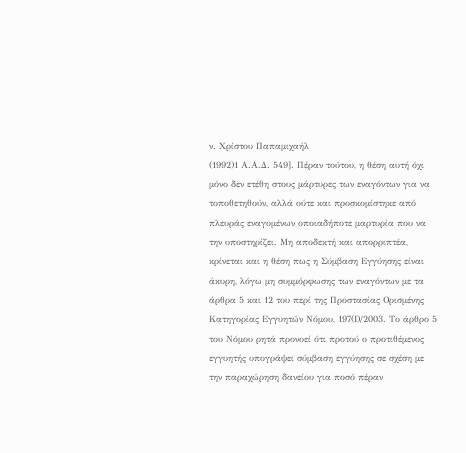ν. Χρίστου Παπαμιχαήλ
(1992)1 Α.Α.Δ. 549]. Πέραν τούτου, η θέση αυτή όχι μόνο δεν ετέθη στους μάρτυρες των εναγόντων για να τοποθετηθούν, αλλά ούτε και προσκομίστηκε από πλευράς εναγομένων οποιαδήποτε μαρτυρία που να την υποστηρίζει. Μη αποδεκτή και απορριπτέα, κρίνεται και η θέση πως η Σύμβαση Εγγύησης είναι άκυρη, λόγω μη συμμόρφωσης των εναγόντων με τα άρθρα 5 και 12 του περί της Προστασίας Ορισμένης Κατηγορίας Εγγυητών Νόμου, 197(Ι)/2003. Το άρθρο 5 του Νόμου ρητά προνοεί ότι προτού ο προτιθέμενος εγγυητής υπογράψει σύμβαση εγγύησης σε σχέση με την παραχώρηση δανείου για ποσό πέραν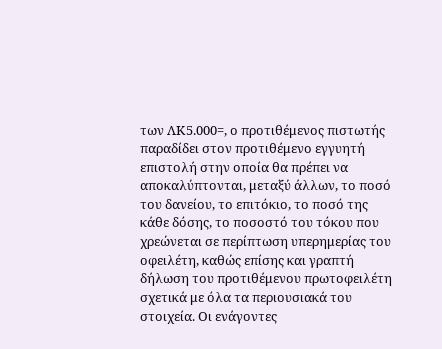των ΛΚ5.000=, ο προτιθέμενος πιστωτής παραδίδει στον προτιθέμενο εγγυητή επιστολή στην οποία θα πρέπει να αποκαλύπτονται, μεταξύ άλλων, το ποσό του δανείου, το επιτόκιο, το ποσό της κάθε δόσης, το ποσοστό του τόκου που χρεώνεται σε περίπτωση υπερημερίας του οφειλέτη, καθώς επίσης και γραπτή δήλωση του προτιθέμενου πρωτοφειλέτη σχετικά με όλα τα περιουσιακά του στοιχεία. Οι ενάγοντες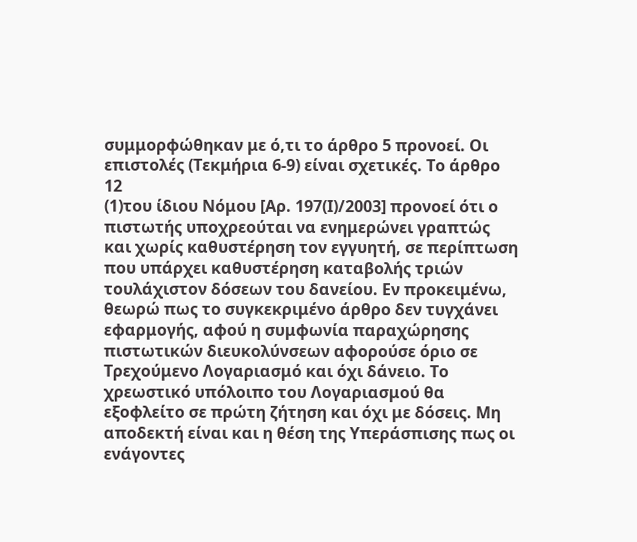συμμορφώθηκαν με ό,τι το άρθρο 5 προνοεί. Οι επιστολές (Τεκμήρια 6-9) είναι σχετικές. Το άρθρο 12
(1)του ίδιου Νόμου [Αρ. 197(Ι)/2003] προνοεί ότι ο πιστωτής υποχρεούται να ενημερώνει γραπτώς και χωρίς καθυστέρηση τον εγγυητή, σε περίπτωση που υπάρχει καθυστέρηση καταβολής τριών τουλάχιστον δόσεων του δανείου. Εν προκειμένω, θεωρώ πως το συγκεκριμένο άρθρο δεν τυγχάνει εφαρμογής, αφού η συμφωνία παραχώρησης πιστωτικών διευκολύνσεων αφορούσε όριο σε Τρεχούμενο Λογαριασμό και όχι δάνειο. Το χρεωστικό υπόλοιπο του Λογαριασμού θα εξοφλείτο σε πρώτη ζήτηση και όχι με δόσεις. Μη αποδεκτή είναι και η θέση της Υπεράσπισης πως οι ενάγοντες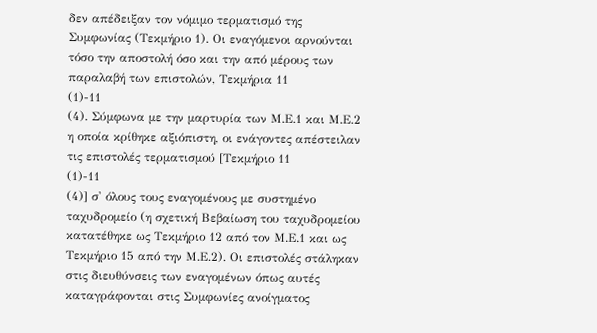δεν απέδειξαν τον νόμιμο τερματισμό της Συμφωνίας (Τεκμήριο 1). Οι εναγόμενοι αρνούνται τόσο την αποστολή όσο και την από μέρους των παραλαβή των επιστολών, Τεκμήρια 11
(1)-11
(4). Σύμφωνα με την μαρτυρία των Μ.Ε.1 και Μ.Ε.2 η οποία κρίθηκε αξιόπιστη, οι ενάγοντες απέστειλαν τις επιστολές τερματισμού [Τεκμήριο 11
(1)-11
(4)] σ' όλους τους εναγομένους με συστημένο ταχυδρομείο (η σχετική Βεβαίωση του ταχυδρομείου κατατέθηκε ως Τεκμήριο 12 από τον Μ.Ε.1 και ως Τεκμήριο 15 από την Μ.Ε.2). Οι επιστολές στάληκαν στις διευθύνσεις των εναγομένων όπως αυτές καταγράφονται στις Συμφωνίες ανοίγματος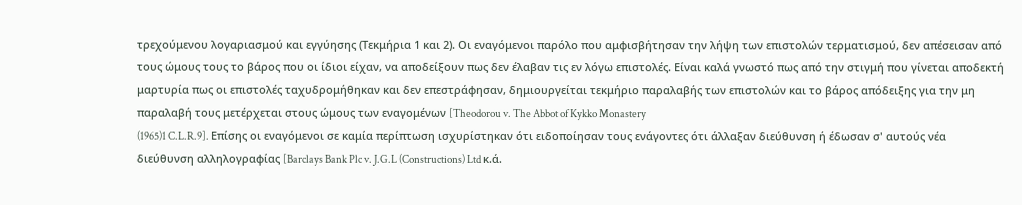τρεχούμενου λογαριασμού και εγγύησης (Τεκμήρια 1 και 2). Οι εναγόμενοι παρόλο που αμφισβήτησαν την λήψη των επιστολών τερματισμού, δεν απέσεισαν από τους ώμους τους το βάρος που οι ίδιοι είχαν, να αποδείξουν πως δεν έλαβαν τις εν λόγω επιστολές. Είναι καλά γνωστό πως από την στιγμή που γίνεται αποδεκτή μαρτυρία πως οι επιστολές ταχυδρομήθηκαν και δεν επεστράφησαν, δημιουργείται τεκμήριο παραλαβής των επιστολών και το βάρος απόδειξης για την μη παραλαβή τους μετέρχεται στους ώμους των εναγομένων [Theodorou v. The Abbot of Kykko Monastery
(1965)1 C.L.R.9]. Επίσης οι εναγόμενοι σε καμία περίπτωση ισχυρίστηκαν ότι ειδοποίησαν τους ενάγοντες ότι άλλαξαν διεύθυνση ή έδωσαν σ' αυτούς νέα διεύθυνση αλληλογραφίας [Barclays Bank Plc v. J.G.L (Constructions) Ltd κ.ά.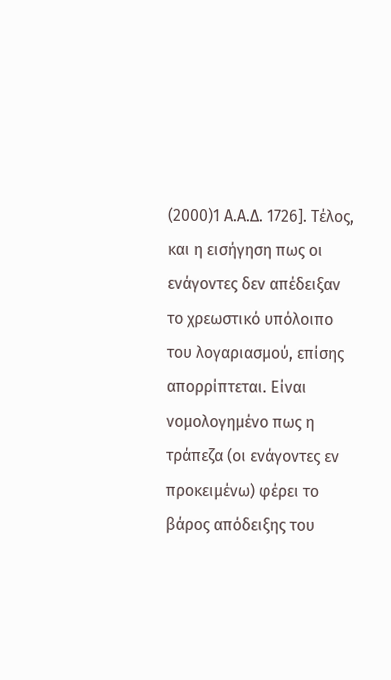(2000)1 Α.Α.Δ. 1726]. Τέλος, και η εισήγηση πως οι ενάγοντες δεν απέδειξαν το χρεωστικό υπόλοιπο του λογαριασμού, επίσης απορρίπτεται. Είναι νομολογημένο πως η τράπεζα (οι ενάγοντες εν προκειμένω) φέρει το βάρος απόδειξης του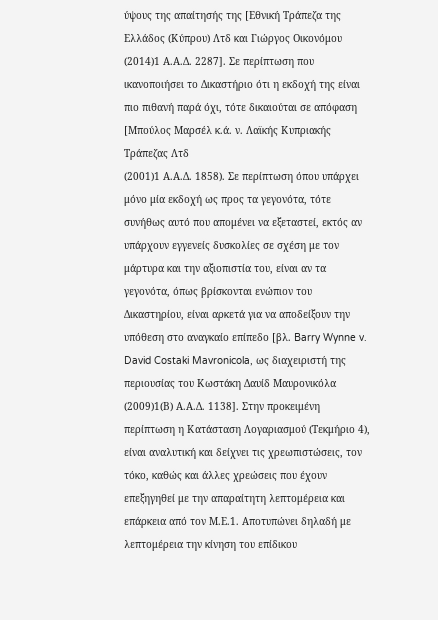ύψους της απαίτησής της [Εθνική Τράπεζα της Ελλάδος (Κύπρου) Λτδ και Γιώργος Οικονόμου
(2014)1 Α.Α.Δ. 2287]. Σε περίπτωση που ικανοποιήσει το Δικαστήριο ότι η εκδοχή της είναι πιο πιθανή παρά όχι, τότε δικαιούται σε απόφαση [Μπούλος Μαρσέλ κ.ά. ν. Λαϊκής Κυπριακής Τράπεζας Λτδ
(2001)1 Α.Α.Δ. 1858). Σε περίπτωση όπου υπάρχει μόνο μία εκδοχή ως προς τα γεγονότα, τότε συνήθως αυτό που απομένει να εξεταστεί, εκτός αν υπάρχουν εγγενείς δυσκολίες σε σχέση με τον μάρτυρα και την αξιοπιστία του, είναι αν τα γεγονότα, όπως βρίσκονται ενώπιον του Δικαστηρίου, είναι αρκετά για να αποδείξουν την υπόθεση στο αναγκαίο επίπεδο [βλ. Barry Wynne v. David Costaki Mavronicola, ως διαχειριστή της περιουσίας του Κωστάκη Δαυίδ Μαυρονικόλα
(2009)1(Β) Α.Α.Δ. 1138]. Στην προκειμένη περίπτωση η Κατάσταση Λογαριασμού (Τεκμήριο 4), είναι αναλυτική και δείχνει τις χρεωπιστώσεις, τον τόκο, καθώς και άλλες χρεώσεις που έχουν επεξηγηθεί με την απαραίτητη λεπτομέρεια και επάρκεια από τον Μ.Ε.1. Αποτυπώνει δηλαδή με λεπτομέρεια την κίνηση του επίδικου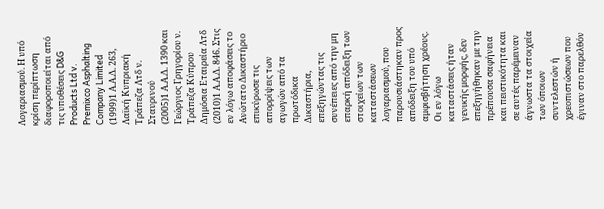Λογαριασμού. Η υπό κρίση περίπτωση διαφοροποιείται από τις υποθέσεις D&G Products Ltd v. Premixco Asphalting Company Limited
(1999)1 Α.Α.Δ. 263, Λαϊκή Κυπριακή Τράπεζα Λτδ ν. Σταυρινού
(2005)1 Α.Α.Δ. 1390 και Γεώργιος Γρηγορίου ν. Τράπεζα Κύπρου Δημόσια Εταιρεία Λτδ
(2010)1 Α.Α.Δ. 846. Στις εν λόγω αποφάσεις το Ανώτατο Δικαστήριο επικύρωσε τις απορρίψεις των αγωγών από τα πρωτόδικα Δικαστήρια, επεξηγώντας τις συνέπειες από την μη επαρκή απόδειξη των στοιχείων των καταστάσεων λογαριασμού, που παρουσιάστηκαν προς απόδειξη του υπό αμφισβήτηση χρέους. Οι εν λόγω καταστάσεις ήταν γενικής μορφής, δεν επεξηγήθηκαν με την πρέπουσα σαφήνεια και πειστικότητα και σε αυτές παρέμειναν άγνωστα τα στοιχεία των όποιων συντελεστών ή χρεοπιστώσεων που έγιναν στο παρελθόν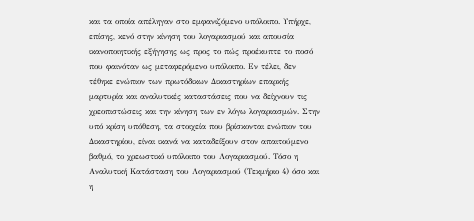και τα οποία απέληγαν στο εμφανιζόμενο υπόλοιπο. Υπήρχε, επίσης, κενό στην κίνηση του λογαριασμού και απουσία ικανοποιητικής εξήγησης ως προς το πώς προέκυπτε το ποσό που φαινόταν ως μεταφερόμενο υπόλοιπο. Εν τέλει, δεν τέθηκε ενώπιον των πρωτόδικων Δικαστηρίων επαρκής μαρτυρία και αναλυτικές καταστάσεις που να δείχνουν τις χρεοπιστώσεις και την κίνηση των εν λόγω λογαριασμών. Στην υπό κρίση υπόθεση, τα στοιχεία που βρίσκονται ενώπιον του Δικαστηρίου, είναι ικανά να καταδείξουν στον απαιτούμενο βαθμό, το χρεωστικό υπόλοιπο του Λογαριασμού. Τόσο η Αναλυτική Κατάσταση του Λογαριασμού (Τεκμήριο 4) όσο και η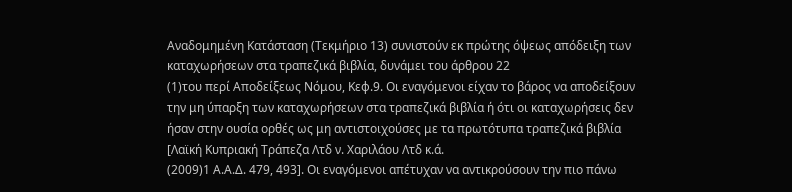Αναδομημένη Κατάσταση (Τεκμήριο 13) συνιστούν εκ πρώτης όψεως απόδειξη των καταχωρήσεων στα τραπεζικά βιβλία, δυνάμει του άρθρου 22
(1)του περί Αποδείξεως Νόμου, Κεφ.9. Οι εναγόμενοι είχαν το βάρος να αποδείξουν την μη ύπαρξη των καταχωρήσεων στα τραπεζικά βιβλία ή ότι οι καταχωρήσεις δεν ήσαν στην ουσία ορθές ως μη αντιστοιχούσες με τα πρωτότυπα τραπεζικά βιβλία [Λαϊκή Κυπριακή Τράπεζα Λτδ ν. Χαριλάου Λτδ κ.ά.
(2009)1 Α.Α.Δ. 479, 493]. Οι εναγόμενοι απέτυχαν να αντικρούσουν την πιο πάνω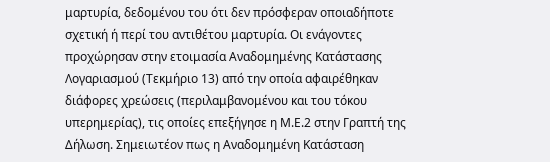μαρτυρία, δεδομένου του ότι δεν πρόσφεραν οποιαδήποτε σχετική ή περί του αντιθέτου μαρτυρία. Οι ενάγοντες προχώρησαν στην ετοιμασία Αναδομημένης Κατάστασης Λογαριασμού (Τεκμήριο 13) από την οποία αφαιρέθηκαν διάφορες χρεώσεις (περιλαμβανομένου και του τόκου υπερημερίας), τις οποίες επεξήγησε η Μ.Ε.2 στην Γραπτή της Δήλωση. Σημειωτέον πως η Αναδομημένη Κατάσταση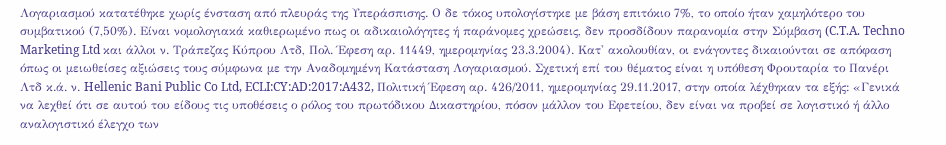Λογαριασμού κατατέθηκε χωρίς ένσταση από πλευράς της Υπεράσπισης. Ο δε τόκος υπολογίστηκε με βάση επιτόκιο 7%, το οποίο ήταν χαμηλότερο του συμβατικού (7,50%). Είναι νομολογιακά καθιερωμένο πως οι αδικαιολόγητες ή παράνομες χρεώσεις, δεν προσδίδουν παρανομία στην Σύμβαση (C.T.A. Techno Marketing Ltd και άλλοι ν. Τράπεζας Κύπρου Λτδ, Πολ. Έφεση αρ. 11449, ημερομηνίας 23.3.2004). Κατ' ακολουθίαν, οι ενάγοντες δικαιούνται σε απόφαση όπως οι μειωθείσες αξιώσεις τους σύμφωνα με την Αναδομημένη Κατάσταση Λογαριασμού. Σχετική επί του θέματος είναι η υπόθεση Φρουταρία το Πανέρι Λτδ κ.ά. ν. Hellenic Bani Public Co Ltd, ECLI:CY:AD:2017:A432, Πολιτική Έφεση αρ. 426/2011, ημερομηνίας 29.11.2017, στην οποία λέχθηκαν τα εξής: «Γενικά να λεχθεί ότι σε αυτού του είδους τις υποθέσεις ο ρόλος του πρωτόδικου Δικαστηρίου, πόσον μάλλον του Εφετείου, δεν είναι να προβεί σε λογιστικό ή άλλο αναλογιστικό έλεγχο των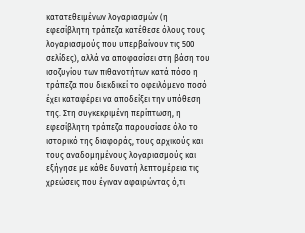κατατεθειμένων λογαριασμών (η εφεσίβλητη τράπεζα κατέθεσε όλους τους λογαριασμούς που υπερβαίνουν τις 500 σελίδες), αλλά να αποφασίσει στη βάση του ισοζυγίου των πιθανοτήτων κατά πόσο η τράπεζα που διεκδικεί το οφειλόμενο ποσό έχει καταφέρει να αποδείξει την υπόθεση της. Στη συγκεκριμένη περίπτωση, η εφεσίβλητη τράπεζα παρουσίασε όλο το ιστορικό της διαφοράς, τους αρχικούς και τους αναδομημένους λογαριασμούς και εξήγησε με κάθε δυνατή λεπτομέρεια τις χρεώσεις που έγιναν αφαιρώντας ό,τι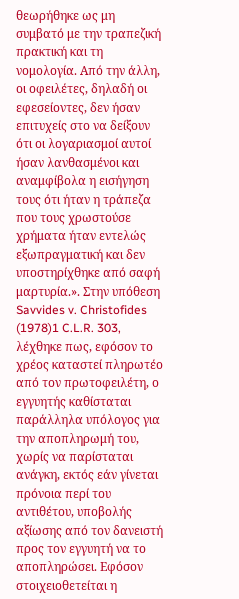θεωρήθηκε ως μη συμβατό με την τραπεζική πρακτική και τη νομολογία. Από την άλλη, οι οφειλέτες, δηλαδή οι εφεσείοντες, δεν ήσαν επιτυχείς στο να δείξουν ότι οι λογαριασμοί αυτοί ήσαν λανθασμένοι και αναμφίβολα η εισήγηση τους ότι ήταν η τράπεζα που τους χρωστούσε χρήματα ήταν εντελώς εξωπραγματική και δεν υποστηρίχθηκε από σαφή μαρτυρία.». Στην υπόθεση Savvides v. Christofides
(1978)1 C.L.R. 303, λέχθηκε πως, εφόσον το χρέος καταστεί πληρωτέο από τον πρωτοφειλέτη, ο εγγυητής καθίσταται παράλληλα υπόλογος για την αποπληρωμή του, χωρίς να παρίσταται ανάγκη, εκτός εάν γίνεται πρόνοια περί του αντιθέτου, υποβολής αξίωσης από τον δανειστή προς τον εγγυητή να το αποπληρώσει. Εφόσον στοιχειοθετείται η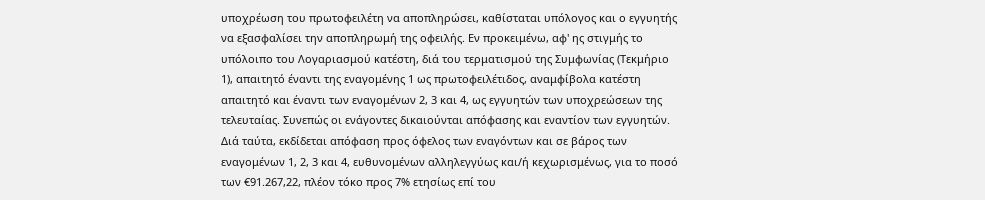υποχρέωση του πρωτοφειλέτη να αποπληρώσει, καθίσταται υπόλογος και ο εγγυητής να εξασφαλίσει την αποπληρωμή της οφειλής. Εν προκειμένω, αφ' ης στιγμής το υπόλοιπο του Λογαριασμού κατέστη, διά του τερματισμού της Συμφωνίας (Τεκμήριο 1), απαιτητό έναντι της εναγομένης 1 ως πρωτοφειλέτιδος, αναμφίβολα κατέστη απαιτητό και έναντι των εναγομένων 2, 3 και 4, ως εγγυητών των υποχρεώσεων της τελευταίας. Συνεπώς οι ενάγοντες δικαιούνται απόφασης και εναντίον των εγγυητών. Διά ταύτα, εκδίδεται απόφαση προς όφελος των εναγόντων και σε βάρος των εναγομένων 1, 2, 3 και 4, ευθυνομένων αλληλεγγύως και/ή κεχωρισμένως, για το ποσό των €91.267,22, πλέον τόκο προς 7% ετησίως επί του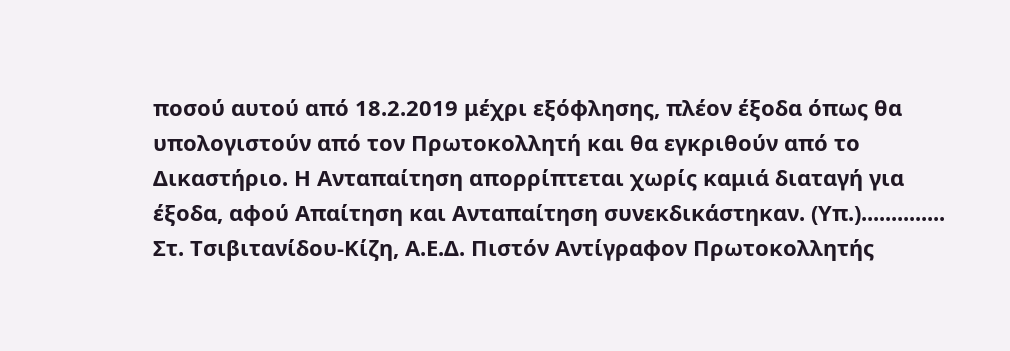ποσού αυτού από 18.2.2019 μέχρι εξόφλησης, πλέον έξοδα όπως θα υπολογιστούν από τον Πρωτοκολλητή και θα εγκριθούν από το Δικαστήριο. Η Ανταπαίτηση απορρίπτεται χωρίς καμιά διαταγή για έξοδα, αφού Απαίτηση και Ανταπαίτηση συνεκδικάστηκαν. (Υπ.).............. Στ. Τσιβιτανίδου-Κίζη, Α.Ε.Δ. Πιστόν Αντίγραφον Πρωτοκολλητής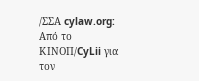/ΣΣΑ cylaw.org: Από το ΚΙΝOΠ/CyLii για τον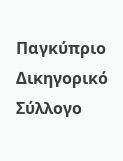Παγκύπριο Δικηγορικό Σύλλογο